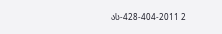ას-428-404-2011 2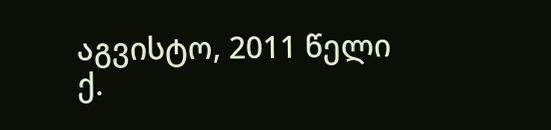აგვისტო, 2011 წელი
ქ.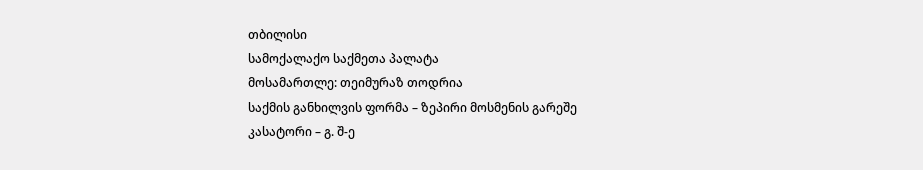თბილისი
სამოქალაქო საქმეთა პალატა
მოსამართლე: თეიმურაზ თოდრია
საქმის განხილვის ფორმა – ზეპირი მოსმენის გარეშე
კასატორი – გ. შ-ე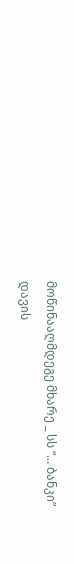მოწინააღმდეგე მხარე _ სს “... ბანკი”
დავის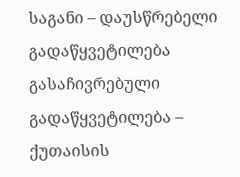საგანი – დაუსწრებელი გადაწყვეტილება
გასაჩივრებული გადაწყვეტილება – ქუთაისის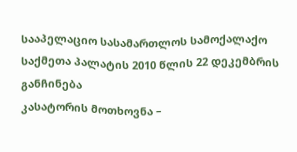სააპელაციო სასამართლოს სამოქალაქო საქმეთა პალატის 2010 წლის 22 დეკემბრის განჩინება
კასატორის მოთხოვნა –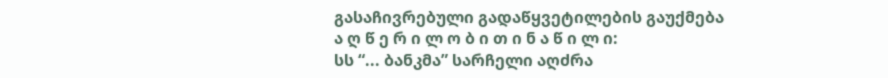გასაჩივრებული გადაწყვეტილების გაუქმება
ა ღ წ ე რ ი ლ ო ბ ი თ ი ნ ა წ ი ლ ი:
სს “... ბანკმა” სარჩელი აღძრა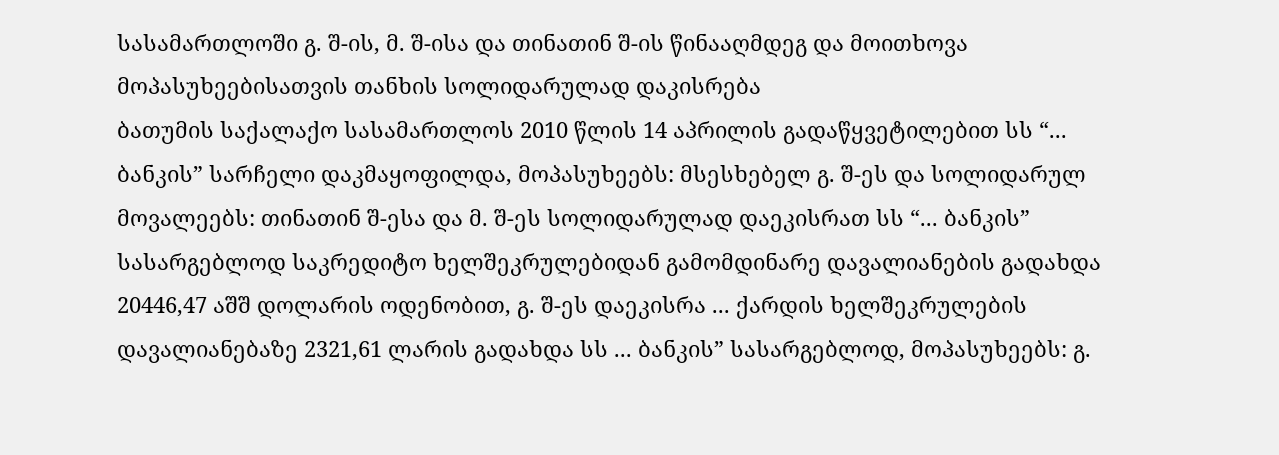სასამართლოში გ. შ-ის, მ. შ-ისა და თინათინ შ-ის წინააღმდეგ და მოითხოვა მოპასუხეებისათვის თანხის სოლიდარულად დაკისრება
ბათუმის საქალაქო სასამართლოს 2010 წლის 14 აპრილის გადაწყვეტილებით სს “... ბანკის” სარჩელი დაკმაყოფილდა, მოპასუხეებს: მსესხებელ გ. შ-ეს და სოლიდარულ მოვალეებს: თინათინ შ-ესა და მ. შ-ეს სოლიდარულად დაეკისრათ სს “... ბანკის” სასარგებლოდ საკრედიტო ხელშეკრულებიდან გამომდინარე დავალიანების გადახდა 20446,47 აშშ დოლარის ოდენობით, გ. შ-ეს დაეკისრა ... ქარდის ხელშეკრულების დავალიანებაზე 2321,61 ლარის გადახდა სს ... ბანკის” სასარგებლოდ, მოპასუხეებს: გ.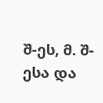შ-ეს, მ. შ-ესა და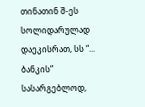თინათინ შ-ეს სოლიდარულად დაეკისრათ, სს “... ბანკის” სასარგებლოდ,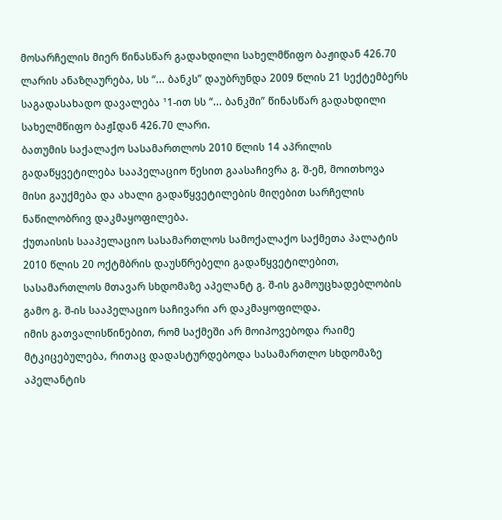მოსარჩელის მიერ წინასწარ გადახდილი სახელმწიფო ბაჟიდან 426.70 ლარის ანაზღაურება, სს “... ბანკს” დაუბრუნდა 2009 წლის 21 სექტემბერს საგადასახადო დავალება ¹1-ით სს “... ბანკში” წინასწარ გადახდილი სახელმწიფო ბაჟIდან 426.70 ლარი.
ბათუმის საქალაქო სასამართლოს 2010 წლის 14 აპრილის გადაწყვეტილება სააპელაციო წესით გაასაჩივრა გ. შ-ემ, მოითხოვა მისი გაუქმება და ახალი გადაწყვეტილების მიღებით სარჩელის ნაწილობრივ დაკმაყოფილება.
ქუთაისის სააპელაციო სასამართლოს სამოქალაქო საქმეთა პალატის 2010 წლის 20 ოქტმბრის დაუსწრებელი გადაწყვეტილებით, სასამართლოს მთავარ სხდომაზე აპელანტ გ. შ-ის გამოუცხადებლობის გამო გ. შ-ის სააპელაციო საჩივარი არ დაკმაყოფილდა.
იმის გათვალისწინებით, რომ საქმეში არ მოიპოვებოდა რაიმე მტკიცებულება, რითაც დადასტურდებოდა სასამართლო სხდომაზე აპელანტის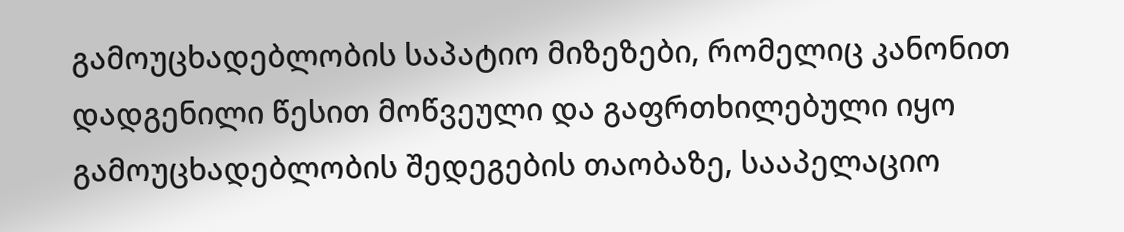გამოუცხადებლობის საპატიო მიზეზები, რომელიც კანონით დადგენილი წესით მოწვეული და გაფრთხილებული იყო გამოუცხადებლობის შედეგების თაობაზე, სააპელაციო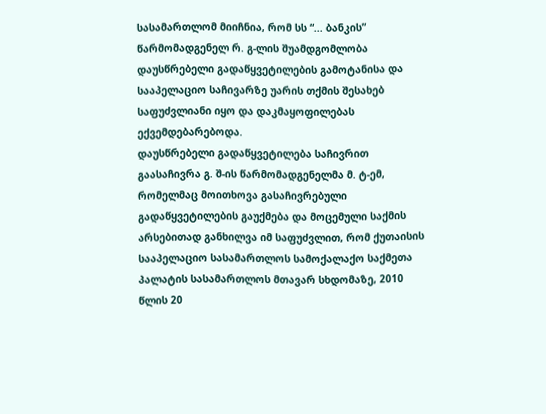სასამართლომ მიიჩნია, რომ სს “... ბანკის” წარმომადგენელ რ. გ-ლის შუამდგომლობა დაუსწრებელი გადაწყვეტილების გამოტანისა და სააპელაციო საჩივარზე უარის თქმის შესახებ საფუძვლიანი იყო და დაკმაყოფილებას ექვემდებარებოდა.
დაუსწრებელი გადაწყვეტილება საჩივრით გაასაჩივრა გ. შ-ის წარმომადგენელმა მ. ტ-ემ, რომელმაც მოითხოვა გასაჩივრებული გადაწყვეტილების გაუქმება და მოცემული საქმის არსებითად განხილვა იმ საფუძვლით, რომ ქუთაისის სააპელაციო სასამართლოს სამოქალაქო საქმეთა პალატის სასამართლოს მთავარ სხდომაზე, 2010 წლის 20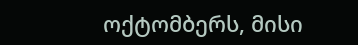ოქტომბერს, მისი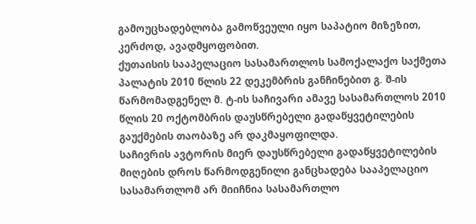გამოუცხადებლობა გამოწვეული იყო საპატიო მიზეზით, კერძოდ, ავადმყოფობით.
ქუთაისის სააპელაციო სასამართლოს სამოქალაქო საქმეთა პალატის 2010 წლის 22 დეკემბრის განჩინებით გ. შ-ის წარმომადგენელ მ. ტ-ის საჩივარი ამავე სასამართლოს 2010 წლის 20 ოქტომბრის დაუსწრებელი გადაწყვეტილების გაუქმების თაობაზე არ დაკმაყოფილდა.
საჩივრის ავტორის მიერ დაუსწრებელი გადაწყვეტილების მიღების დროს წარმოდგენილი განცხადება სააპელაციო სასამართლომ არ მიიჩნია სასამართლო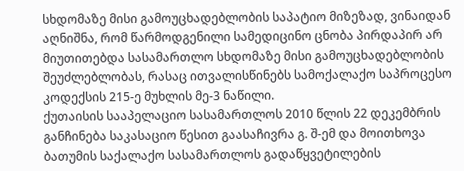სხდომაზე მისი გამოუცხადებლობის საპატიო მიზეზად, ვინაიდან აღნიშნა, რომ წარმოდგენილი სამედიცინო ცნობა პირდაპირ არ მიუთითებდა სასამართლო სხდომაზე მისი გამოუცხადებლობის შეუძლებლობას, რასაც ითვალისწინებს სამოქალაქო საპროცესო კოდექსის 215-ე მუხლის მე-3 ნაწილი.
ქუთაისის სააპელაციო სასამართლოს 2010 წლის 22 დეკემბრის განჩინება საკასაციო წესით გაასაჩივრა გ. შ-ემ და მოითხოვა ბათუმის საქალაქო სასამართლოს გადაწყვეტილების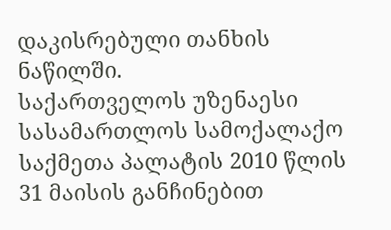დაკისრებული თანხის ნაწილში.
საქართველოს უზენაესი სასამართლოს სამოქალაქო საქმეთა პალატის 2010 წლის 31 მაისის განჩინებით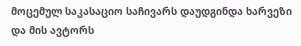მოცემულ საკასაციო საჩივარს დაუდგინდა ხარვეზი და მის ავტორს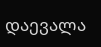დაევალა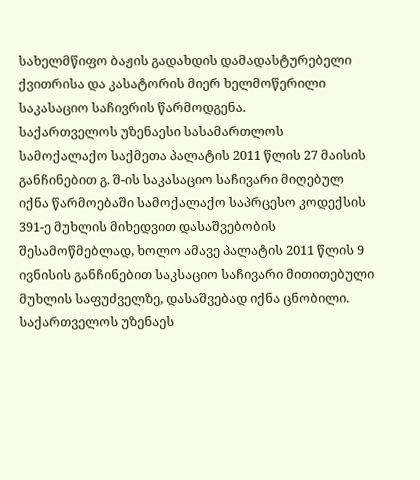სახელმწიფო ბაჟის გადახდის დამადასტურებელი ქვითრისა და კასატორის მიერ ხელმოწერილი საკასაციო საჩივრის წარმოდგენა.
საქართველოს უზენაესი სასამართლოს სამოქალაქო საქმეთა პალატის 2011 წლის 27 მაისის განჩინებით გ. შ-ის საკასაციო საჩივარი მიღებულ იქნა წარმოებაში სამოქალაქო საპრცესო კოდექსის 391-ე მუხლის მიხედვით დასაშვებობის შესამოწმებლად, ხოლო ამავე პალატის 2011 წლის 9 ივნისის განჩინებით საკსაციო საჩივარი მითითებული მუხლის საფუძველზე, დასაშვებად იქნა ცნობილი.
საქართველოს უზენაეს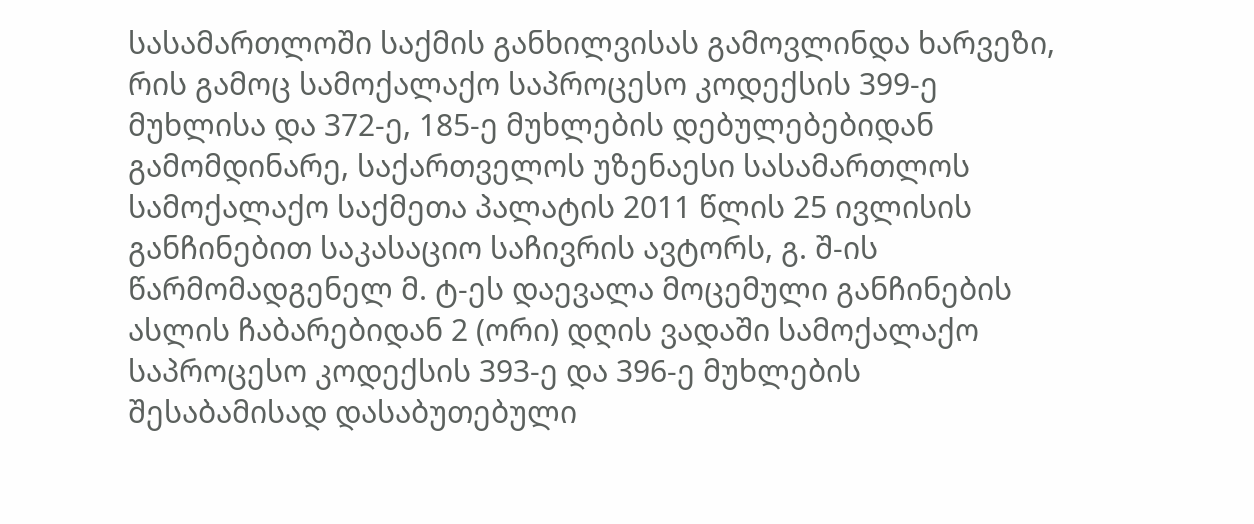სასამართლოში საქმის განხილვისას გამოვლინდა ხარვეზი, რის გამოც სამოქალაქო საპროცესო კოდექსის 399-ე მუხლისა და 372-ე, 185-ე მუხლების დებულებებიდან გამომდინარე, საქართველოს უზენაესი სასამართლოს სამოქალაქო საქმეთა პალატის 2011 წლის 25 ივლისის განჩინებით საკასაციო საჩივრის ავტორს, გ. შ-ის წარმომადგენელ მ. ტ-ეს დაევალა მოცემული განჩინების ასლის ჩაბარებიდან 2 (ორი) დღის ვადაში სამოქალაქო საპროცესო კოდექსის 393-ე და 396-ე მუხლების შესაბამისად დასაბუთებული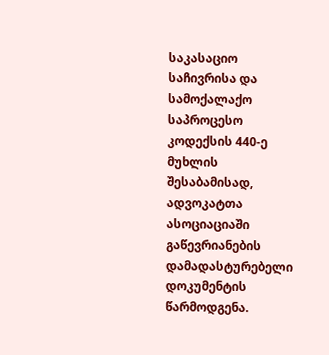საკასაციო საჩივრისა და სამოქალაქო საპროცესო კოდექსის 440-ე მუხლის შესაბამისად, ადვოკატთა ასოციაციაში გაწევრიანების დამადასტურებელი დოკუმენტის წარმოდგენა.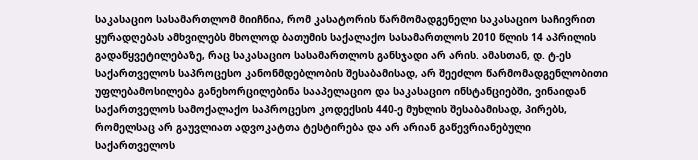საკასაციო სასამართლომ მიიჩნია, რომ კასატორის წარმომადგენელი საკასაციო საჩივრით ყურადღებას ამხვილებს მხოლოდ ბათუმის საქალაქო სასამართლოს 2010 წლის 14 აპრილის გადაწყვეტილებაზე, რაც საკასაციო სასამართლოს განსჯადი არ არის. ამასთან, დ. ტ-ეს საქართველოს საპროცესო კანონმდებლობის შესაბამისად, არ შეეძლო წარმომადგენლობითი უფლებამოსილება განეხორცილებინა სააპელაციო და საკასაციო ინსტანციებში, ვინაიდან საქართველოს სამოქალაქო საპროცესო კოდექსის 440-ე მუხლის შესაბამისად, პირებს, რომელსაც არ გაუვლიათ ადვოკატთა ტესტირება და არ არიან გაწევრიანებული საქართველოს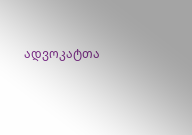ადვოკატთა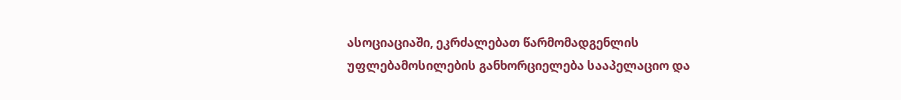ასოციაციაში, ეკრძალებათ წარმომადგენლის უფლებამოსილების განხორციელება სააპელაციო და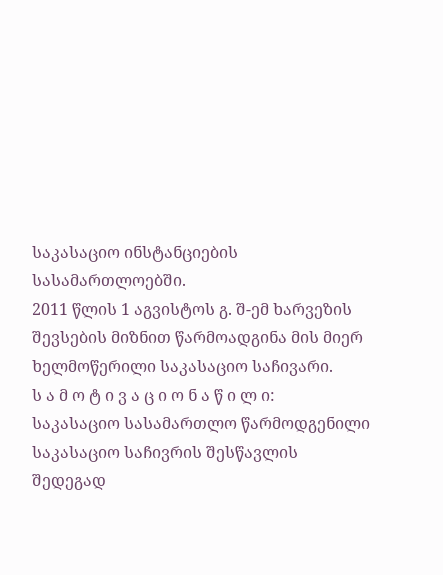საკასაციო ინსტანციების სასამართლოებში.
2011 წლის 1 აგვისტოს გ. შ-ემ ხარვეზის შევსების მიზნით წარმოადგინა მის მიერ ხელმოწერილი საკასაციო საჩივარი.
ს ა მ ო ტ ი ვ ა ც ი ო ნ ა წ ი ლ ი:
საკასაციო სასამართლო წარმოდგენილი საკასაციო საჩივრის შესწავლის შედეგად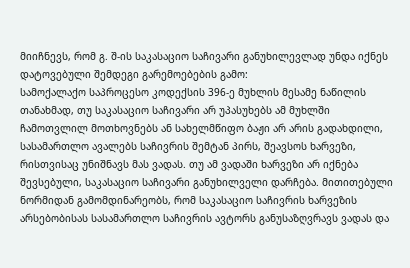მიიჩნევს, რომ გ. შ-ის საკასაციო საჩივარი განუხილევლად უნდა იქნეს დატოვებული შემდეგი გარემოებების გამო:
სამოქალაქო საპროცესო კოდექსის 396-ე მუხლის მესამე ნაწილის თანახმად, თუ საკასაციო საჩივარი არ უპასუხებს ამ მუხლში ჩამოთვლილ მოთხოვნებს ან სახელმწიფო ბაჟი არ არის გადახდილი, სასამართლო ავალებს საჩივრის შემტან პირს, შეავსოს ხარვეზი, რისთვისაც უნიშნავს მას ვადას. თუ ამ ვადაში ხარვეზი არ იქნება შევსებული, საკასაციო საჩივარი განუხილველი დარჩება. მითითებული ნორმიდან გამომდინარეობს, რომ საკასაციო საჩივრის ხარვეზის არსებობისას სასამართლო საჩივრის ავტორს განუსაზღვრავს ვადას და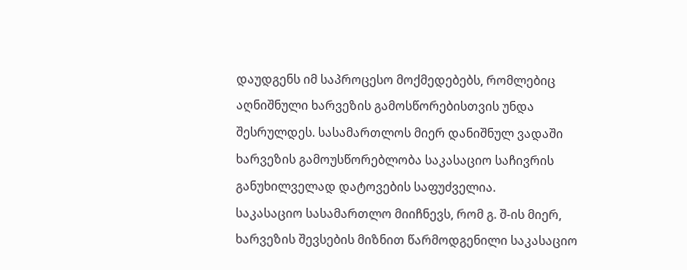დაუდგენს იმ საპროცესო მოქმედებებს, რომლებიც აღნიშნული ხარვეზის გამოსწორებისთვის უნდა შესრულდეს. სასამართლოს მიერ დანიშნულ ვადაში ხარვეზის გამოუსწორებლობა საკასაციო საჩივრის განუხილველად დატოვების საფუძველია.
საკასაციო სასამართლო მიიჩნევს, რომ გ. შ-ის მიერ, ხარვეზის შევსების მიზნით წარმოდგენილი საკასაციო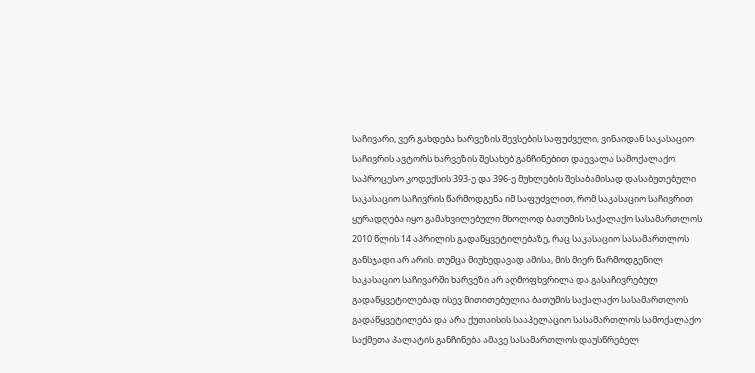საჩივარი, ვერ გახდება ხარვეზის შევსების საფუძველი, ვინაიდან საკასაციო საჩივრის ავტორს ხარვეზის შესახებ განჩინებით დაევალა სამოქალაქო საპროცესო კოდექსის 393-ე და 396-ე მუხლების შესაბამისად დასაბუთებული საკასაციო საჩივრის წარმოდგენა იმ საფუძვლით, რომ საკასაციო საჩივრით ყურადღება იყო გამახვილებული მხოლოდ ბათუმის საქალაქო სასამართლოს 2010 წლის 14 აპრილის გადაწყვეტილებაზე, რაც საკასაციო სასამართლოს განსჯადი არ არის. თუმცა მიუხედავად ამისა, მის მიერ წარმოდგენილ საკასაციო საჩივარში ხარვეზი არ აღმოფხვრილა და გასაჩივრებულ გადაწყვეტილებად ისევ მითითებულია ბათუმის საქალაქო სასამართლოს გადაწყვეტილება და არა ქუთაისის სააპელაციო სასამართლოს სამოქალაქო საქმეთა პალატის განჩინება ამავე სასამართლოს დაუსწრებელ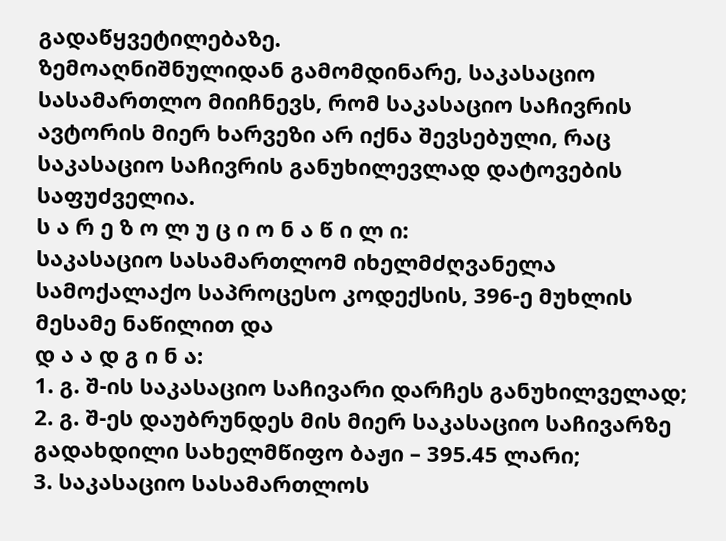გადაწყვეტილებაზე.
ზემოაღნიშნულიდან გამომდინარე, საკასაციო სასამართლო მიიჩნევს, რომ საკასაციო საჩივრის ავტორის მიერ ხარვეზი არ იქნა შევსებული, რაც საკასაციო საჩივრის განუხილევლად დატოვების საფუძველია.
ს ა რ ე ზ ო ლ უ ც ი ო ნ ა წ ი ლ ი:
საკასაციო სასამართლომ იხელმძღვანელა სამოქალაქო საპროცესო კოდექსის, 396-ე მუხლის მესამე ნაწილით და
დ ა ა დ გ ი ნ ა:
1. გ. შ-ის საკასაციო საჩივარი დარჩეს განუხილველად;
2. გ. შ-ეს დაუბრუნდეს მის მიერ საკასაციო საჩივარზე გადახდილი სახელმწიფო ბაჟი – 395.45 ლარი;
3. საკასაციო სასამართლოს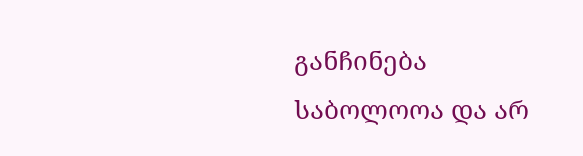განჩინება საბოლოოა და არ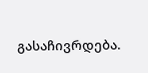გასაჩივრდება.